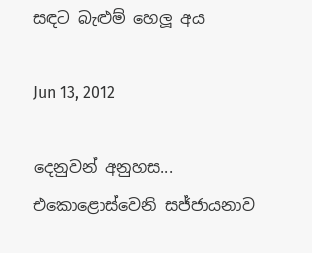සඳට බැළුම් හෙලූ අය

Jun 13, 2012

දෙනුවන් අනුහස... එකොළොස්වෙනි සජ්ජායනාව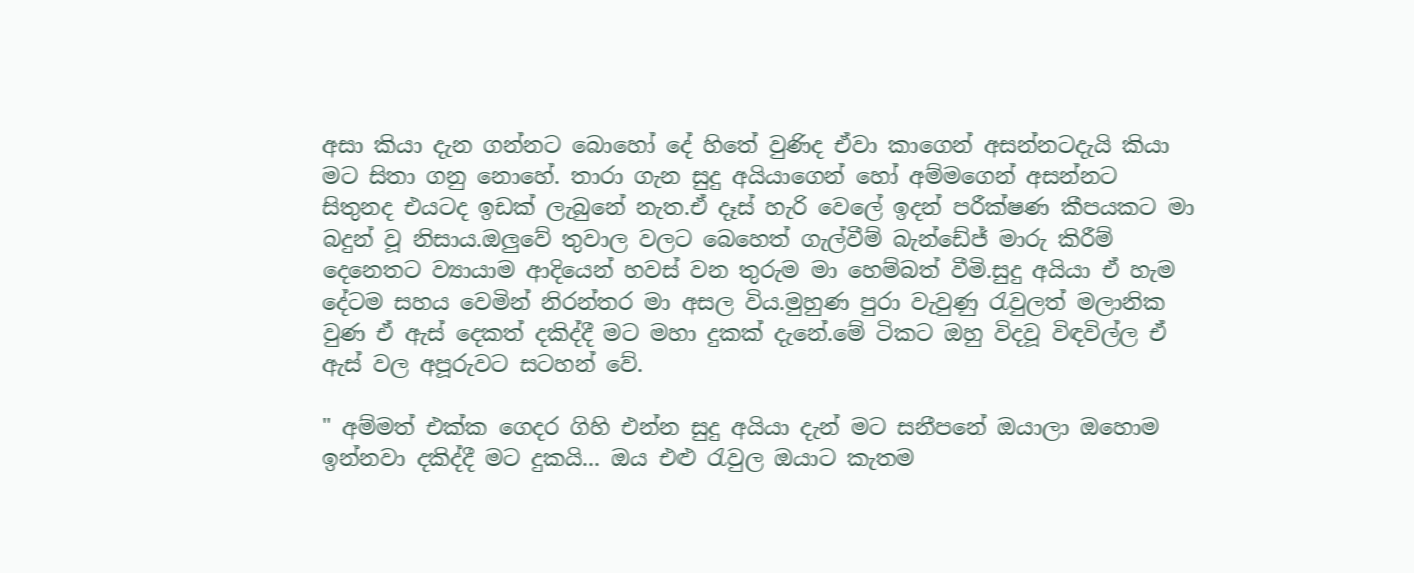අසා කියා දැන ගන්නට බොහෝ දේ හිතේ වුණිද ඒවා කාගෙන් අසන්නටදැයි කියා මට සිතා ගනු නොහේ. තාරා ගැන සුදු අයියාගෙන් හෝ අම්මගෙන් අසන්නට සිතුනද එයටද ඉඩක් ලැබුනේ නැත.ඒ දෑස් හැරි වෙලේ ඉදන් පරීක්ෂණ කීපයකට මා බදුන් වූ නිසාය.ඔලුවේ තුවාල වලට බෙහෙත් ගැල්වීම් බැන්ඩේජ් මාරු කිරීම් දෙනෙතට ව්‍යායාම ආදියෙන් හවස් වන තුරුම මා හෙම්බත් වීමි.සුදු අයියා ඒ හැම දේටම සහය වෙමින් නිරන්තර මා අසල විය.මුහුණ පුරා වැවුණු රැවුලත් මලානික වුණ ඒ ඇස් දෙකත් දකිද්දී මට මහා දුකක් දැනේ.මේ ටිකට ඔහු විදවූ විඳවිල්ල ඒ ඇස් වල අපූරුවට සටහන් වේ.

" අම්මත් එක්ක ගෙදර ගිහි එන්න සුදු අයියා දැන් මට සනීපනේ ඔයාලා ඔහොම ඉන්නවා දකිද්දී මට දුකයි... ඔය එළු රැවුල ඔයාට කැතම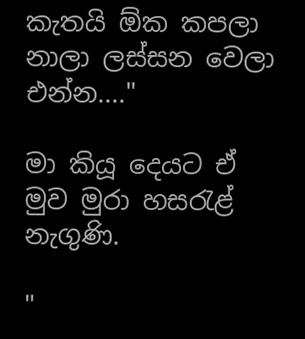කැතයි ඕක කපලා නාලා ලස්සන වෙලා එන්න...."

මා කියූ දෙයට ඒ මුව මුරා හසරැළ් නැගුණි.

"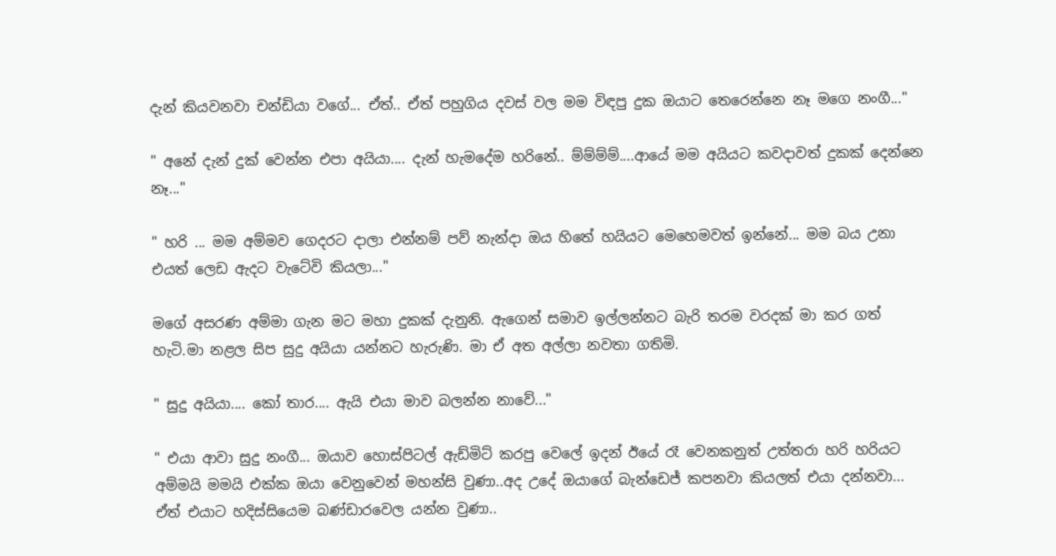දැන් කියවනවා චන්ඩියා වගේ... ඒත්.. ඒත් පහුගිය දවස් වල මම විඳපු දුක ඔයාට තෙරෙන්නෙ නෑ මගෙ නංගී..."

" අනේ දැන් දුක් වෙන්න එපා අයියා.... දැන් හැමදේම හරිනේ.. ම්ම්ම්ම්....ආයේ මම අයියට කවදාවත් දුකක් දෙන්නෙ නෑ..."

" හරි ... මම අම්මව ගෙදරට දාලා එන්නම් පව් නැන්දා ඔය හිතේ හයියට මෙහෙමවත් ඉන්නේ... මම බය උනා එයත් ලෙඩ ඇදට වැටේවි කියලා..."

මගේ අසරණ අම්මා ගැන මට මහා දුකක් දැනුනි. ඇගෙන් සමාව ඉල්ලන්නට බැරි තරම වරදක් මා කර ගත් හැටි.මා නළල සිප සුදු අයියා යන්නට හැරුණි. මා ඒ අත අල්ලා නවතා ගතිමි.

" සුදු අයියා.... කෝ තාර.... ඇයි එයා මාව බලන්න නාවේ..."

" එයා ආවා සුදු නංගී... ඔයාව හොස්පිටල් ඇඩ්මිට් කරපු වෙලේ ඉදන් ඊයේ රෑ වෙනකනුත් උත්තරා හරි හරියට අම්මයි මමයි එක්ක ඔයා වෙනුවෙන් මහන්සි වුණා..අද උදේ ඔයාගේ බැන්ඩෙජ් කපනවා කියලත් එයා දන්නවා... ඒත් එයාට හදිස්සියෙම බණ්ඩාරවෙල යන්න වුණා..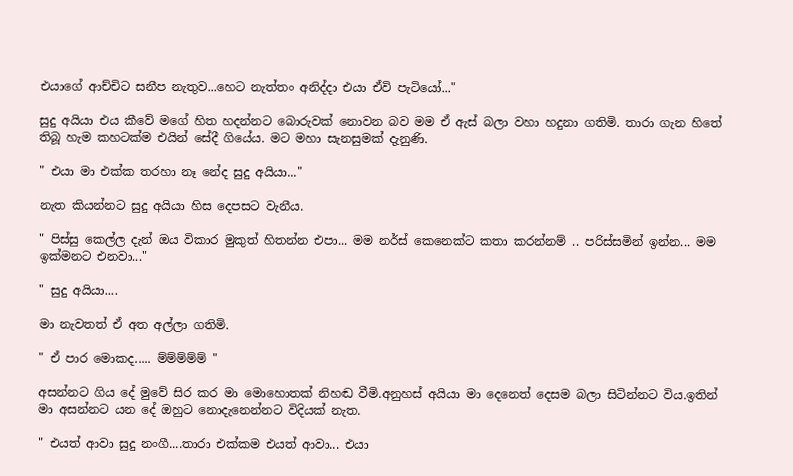එයාගේ ආච්චිට සනීප නැතුව...හෙට නැත්තං අනිද්දා එයා ඒවි පැටියෝ..."

සුදු අයියා එය කීවේ මගේ හිත හදන්නට බොරුවක් නොවන බව මම ඒ ඇස් බලා වහා හදුනා ගතිමි. තාරා ගැන හිතේ තිබූ හැම කහටක්ම එයින් සේදී ගියේය. මට මහා සැනසුමක් දැනුණි.

" එයා මා එක්ක තරහා නෑ නේද සුදු අයියා..."

නැත කියන්නට සුදු අයියා හිස දෙපසට වැනීය.

" පිස්සු කෙල්ල දැන් ඔය විකාර මුකුත් හිතන්න එපා... මම නර්ස් කෙනෙක්ට කතා කරන්නම් .. පරිස්සමින් ඉන්න... මම ඉක්මනට එනවා..."

" සුදු අයියා....

මා නැවතත් ඒ අත අල්ලා ගතිමි.

" ඒ පාර මොකද..... ම්ම්ම්ම්ම් "

අසන්නට ගිය දේ මුවේ සිර කර මා මොහොතක් නිහඬ වීමි.අනුහස් අයියා මා දෙනෙත් දෙසම බලා සිටින්නට විය.ඉතින් මා අසන්නට යන දේ ඔහුට නොදැනෙන්නට විදියක් නැත.

" එයත් ආවා සුදු නංගී....තාරා එක්කම එයත් ආවා... එයා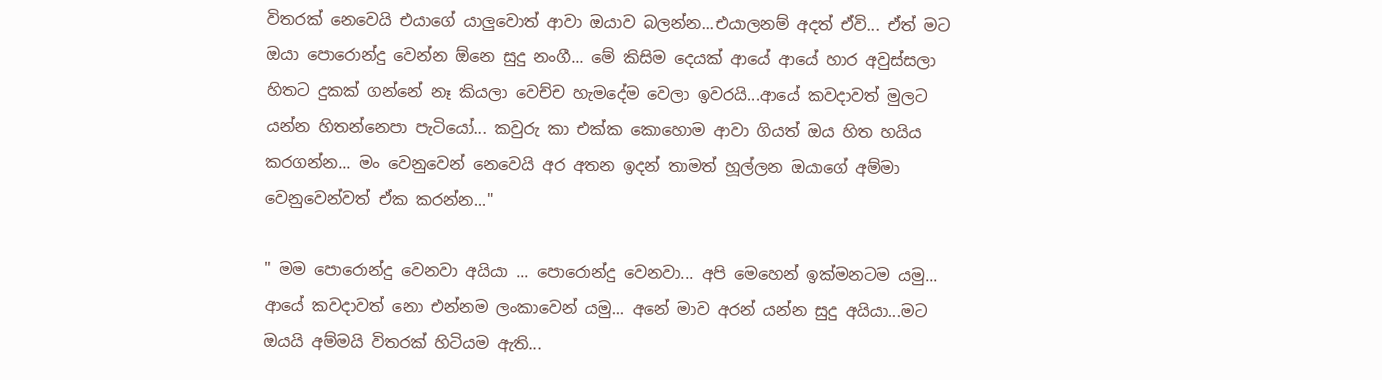විතරක් නෙවෙයි එයාගේ යාලුවොත් ආවා ඔයාව බලන්න...එයාලනම් අදත් ඒවි... ඒත් මට ඔයා පොරොන්දු වෙන්න ඕනෙ සුදු නංගී... මේ කිසිම දෙයක් ආයේ ආයේ හාර අවුස්සලා හිතට දුකක් ගන්නේ නෑ කියලා වෙච්ච හැමදේම වෙලා ඉවරයි...ආයේ කවදාවත් මුලට යන්න හිතන්නෙපා පැටියෝ... කවුරු කා එක්ක කොහොම ආවා ගියත් ඔය හිත හයිය කරගන්න... මං වෙනුවෙන් නෙවෙයි අර අතන ඉදන් තාමත් හූල්ලන ඔයාගේ අම්මා වෙනුවෙන්වත් ඒක කරන්න..."

" මම පොරොන්දු වෙනවා අයියා ... පොරොන්දු වෙනවා... අපි මෙහෙන් ඉක්මනටම යමු... ආයේ කවදාවත් නො එන්නම ලංකාවෙන් යමු... අනේ මාව අරන් යන්න සුදු අයියා...මට ඔයයි අම්මයි විතරක් හිටියම ඇති...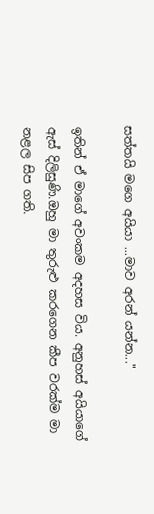සත්තයි මගෙ අයියා ...මාව අරන් යන්න..."

ඉතින් ඒ මාගේ අවංකම අදහස විය. අනුහස් අයියාගේ ඇස් දිලිසුණි.ඔහු මා තුරුළු කරගෙන කීප වරක්ම මා නළල සිප ගති.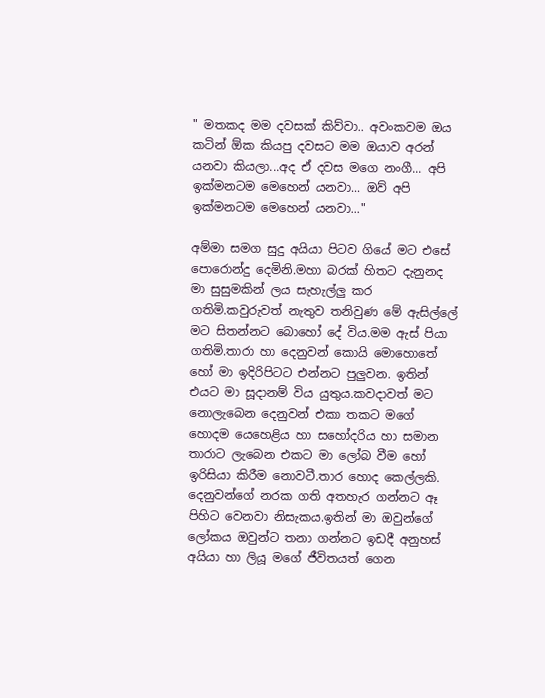" මතකද මම දවසක් කිව්වා.. අවංකවම ඔය කටින් ඕක කියපු දවසට මම ඔයාව අරන් යනවා කියලා...අද ඒ දවස මගෙ නංගී... අපි ඉක්මනටම මෙහෙන් යනවා... ඔව් අපි ඉක්මනටම මෙහෙන් යනවා..."

අම්මා සමග සුදු අයියා පිටව ගියේ මට එසේ පොරොන්දු දෙමිනි.මහා බරක් හිතට දැනුනද මා සුසුමකින් ලය සැහැල්ලු කර ගතිමි.කවුරුවත් නැතුව තනිවුණ මේ ඇසිල්ලේ මට සිතන්නට බොහෝ දේ විය.මම ඇස් පියා ගතිමි.තාරා හා දෙනුවන් කොයි මොහොතේ හෝ මා ඉදිරිපිටට එන්නට පුලුවන. ඉතින් එයට මා සූදානම් විය යුතුය.කවදාවත් මට නොලැබෙන දෙනුවන් එකා තකට මගේ හොදම යෙහෙළිය හා සහෝදරිය හා සමාන තාරාට ලැබෙන එකට මා ලෝබ වීම හෝ ඉරිසියා කිරීම නොවටී.තාර හොද කෙල්ලකි. දෙනුවන්ගේ නරක ගති අතහැර ගන්නට ඈ පිහිට වෙනවා නිසැකය.ඉතින් මා ඔවුන්ගේ ලෝකය ඔවුන්ට තනා ගන්නට ඉඩදී අනුහස් අයියා හා ලියූ මගේ ජීවිතයත් ගෙන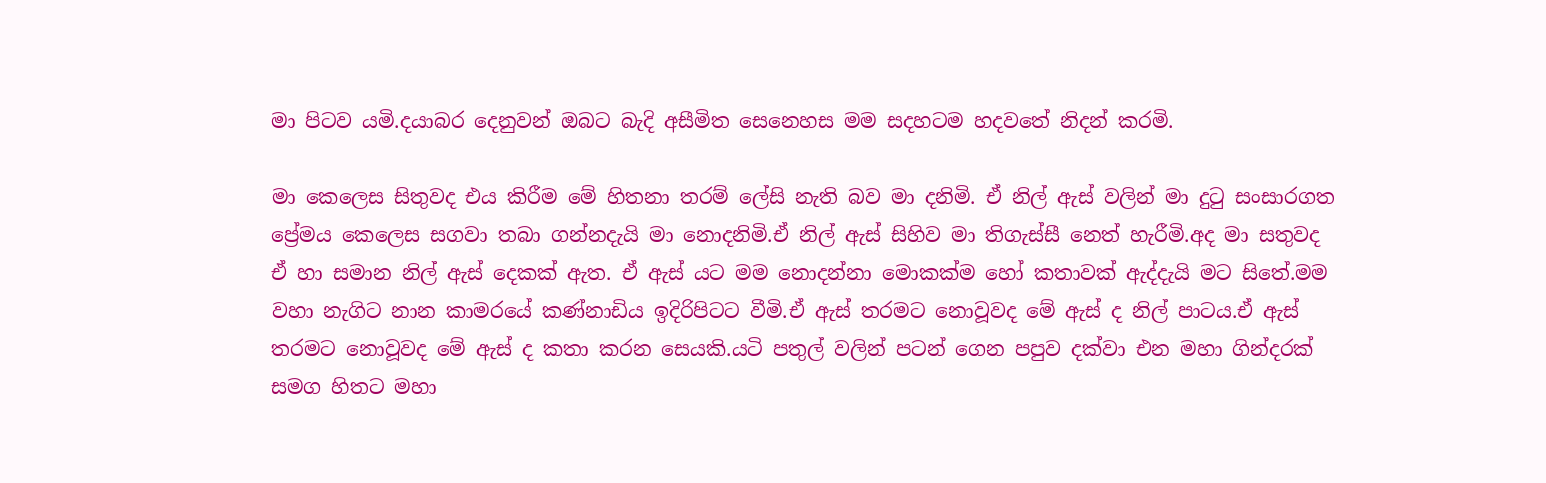මා පිටව යමි.දයාබර දෙනුවන් ඔබට බැදි අසීමිත සෙනෙහස මම සදහටම හදවතේ නිදන් කරමි.

මා කෙලෙස සිතුවද එය කිරීම මේ හිතනා තරම් ලේසි නැති බව මා දනිමි. ඒ නිල් ඇස් වලින් මා දුටු සංසාරගත ප්‍රේමය කෙලෙස සගවා තබා ගන්නදැයි මා නොදනිමි.ඒ නිල් ඇස් සිහිව මා තිගැස්සී නෙත් හැරීමි.අද මා සතුවද ඒ හා සමාන නිල් ඇස් දෙකක් ඇත. ඒ ඇස් යට මම නොදන්නා මොකක්ම හෝ කතාවක් ඇද්දැයි මට සිතේ.මම වහා නැගිට නාන කාමරයේ කණ්නාඩිය ඉදිරිපිටට වීමි.ඒ ඇස් තරමට නොවූවද මේ ඇස් ද නිල් පාටය.ඒ ඇස් තරමට නොවූවද මේ ඇස් ද කතා කරන සෙයකි.යටි පතුල් වලින් පටන් ගෙන පපුව දක්වා එන මහා ගින්දරක් සමග හිතට මහා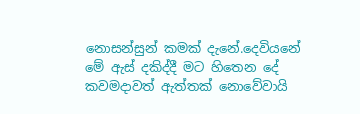නොසන්සුන් කමක් දැනේ.දෙවියනේ මේ ඇස් දකිද්දී මට හිතෙන දේ කවමදාවත් ඇත්තක් නොවේවායි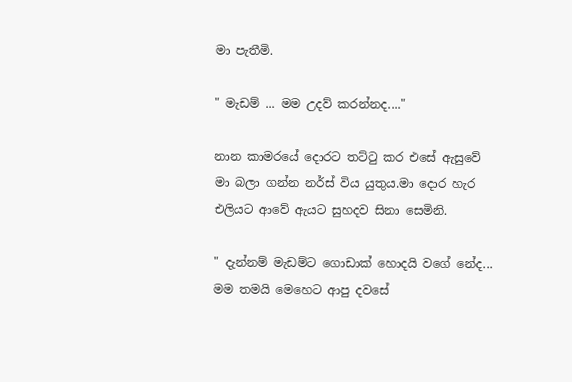මා පැතීමි.

" මැඩම් ... මම උදව් කරන්නද...."

නාන කාමරයේ දොරට තට්ටු කර එසේ ඇසුවේ මා බලා ගන්න නර්ස් විය යුතුය.මා දොර හැර එලියට ආවේ ඇයට සුහදව සිනා සෙමිනි.

" දැන්නම් මැඩම්ට ගොඩාක් හොදයි වගේ නේද... මම තමයි මෙහෙට ආපු දවසේ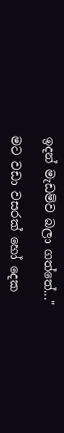ඉදන් මැඩම්ව බලා ගත්තේ..."

මට වඩා වසරක් හෝ දෙක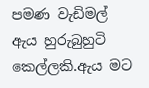පමණ වැඩිමල් ඇය හුරුබුහුටි කෙල්ලකි.ඇය මට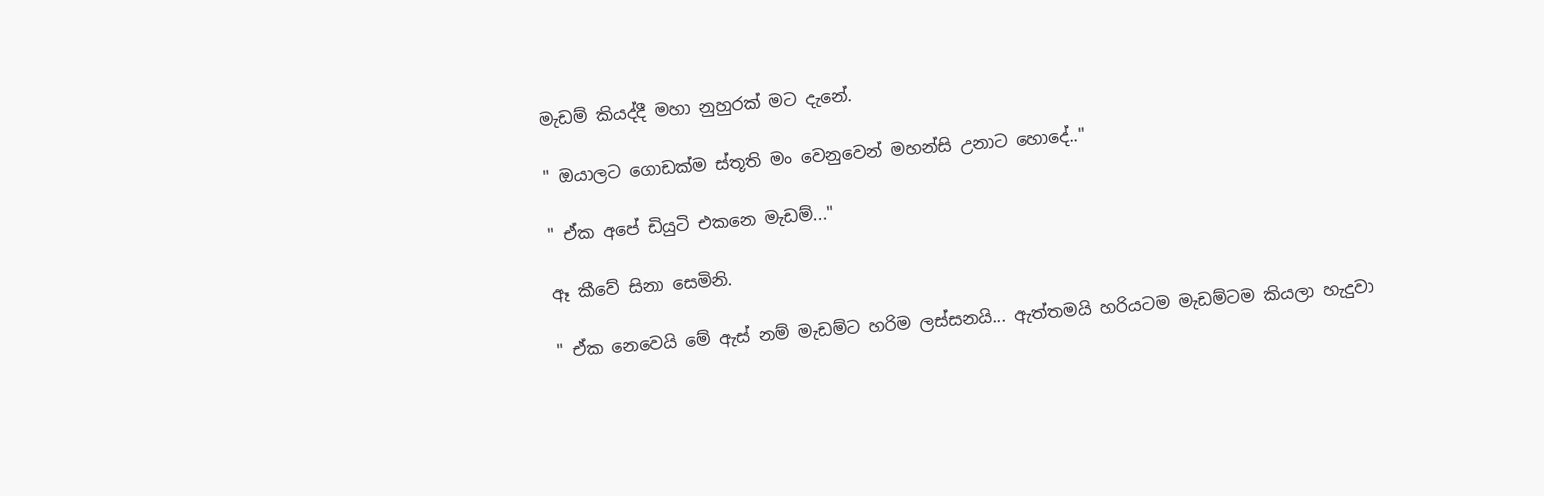මැඩම් කියද්දී මහා නුහුරක් මට දැනේ.

" ඔයාලට ගොඩක්ම ස්තූති මං වෙනුවෙන් මහන්සි උනාට හොදේ.."

" ඒක අපේ ඩියුටි එකනෙ මැඩම්..."

ඈ කීවේ සිනා සෙමිනි.

" ඒක නෙවෙයි මේ ඇස් නම් මැඩම්ට හරිම ලස්සනයි... ඇත්තමයි හරියටම මැඩම්ටම කියලා හැදුවා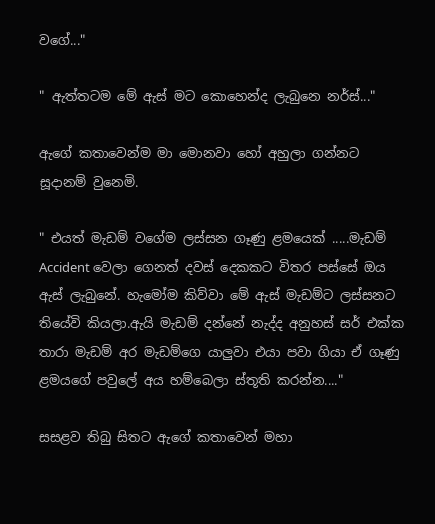වගේ..."

" ඇත්තටම මේ ඇස් මට කොහෙන්ද ලැබුනෙ නර්ස්..."

ඇගේ කතාවෙන්ම මා මොනවා හෝ අහුලා ගන්නට සූදානම් වුනෙමි.

" එයත් මැඩම් වගේම ලස්සන ගෑණු ළමයෙක් .....මැඩම් Accident වෙලා ගෙනත් දවස් දෙකකට විතර පස්සේ ඔය ඇස් ලැබුනේ. හැමෝම කිව්වා මේ ඇස් මැඩම්ට ලස්සනට තියේවි කියලා.ඇයි මැඩම් දන්නේ නැද්ද අනුහස් සර් එක්ක තාරා මැඩම් අර මැඩම්ගෙ යාලුවා එයා පවා ගියා ඒ ගෑණු ළමයගේ පවුලේ අය හම්බෙලා ස්තූති කරන්න...."

සසළව තිබු සිතට ඇගේ කතාවෙන් මහා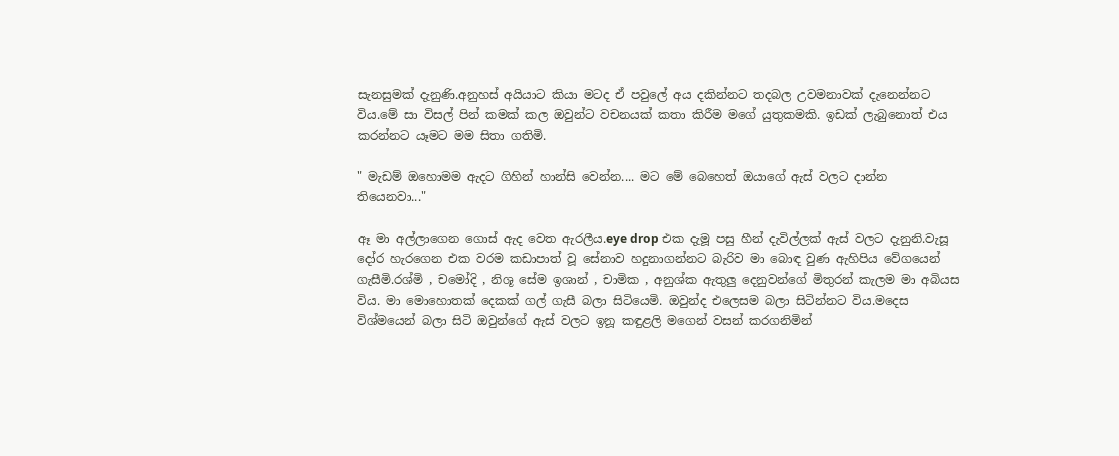සැනසුමක් දැනුණි.අනුහස් අයියාට කියා මටද ඒ පවුලේ අය දකින්නට තදබල උවමනාවක් දැනෙන්නට විය.මේ සා විසල් පින් කමක් කල ඔවුන්ට වචනයක් කතා කිරීම මගේ යුතුකමකි. ඉඩක් ලැබුනොත් එය කරන්නට යෑමට මම සිතා ගතිමි.

" මැඩම් ඔහොමම ඇදට ගිහින් හාන්සි වෙන්න.... මට මේ බෙහෙත් ඔයාගේ ඇස් වලට දාන්න තියෙනවා..."

ඈ මා අල්ලාගෙන ගොස් ඇද වෙත ඇරලීය.eye drop එක දැමූ පසු හීන් දැවිල්ලක් ඇස් වලට දැනුනි.වැසූ දෝර හැරගෙන එක වරම කඩාපාත් වූ සේනාව හදුනාගන්නට බැරිව මා බොඳ වුණ ඇහිපිය වේගයෙන් ගැසීමි.රශ්මි , චමෝදි , නිශූ සේම ඉශාන් , චාමික , අනුශ්ක ඇතුලු දෙනුවන්ගේ මිතුරන් කැලම මා අබියස විය. මා මොහොතක් දෙකක් ගල් ගැසී බලා සිටියෙමි. ඔවුන්ද එලෙසම බලා සිටින්නට විය.මදෙස විශ්මයෙන් බලා සිටි ඔවුන්ගේ ඇස් වලට ඉනූ කඳුළලි මගෙන් වසන් කරගනිමින්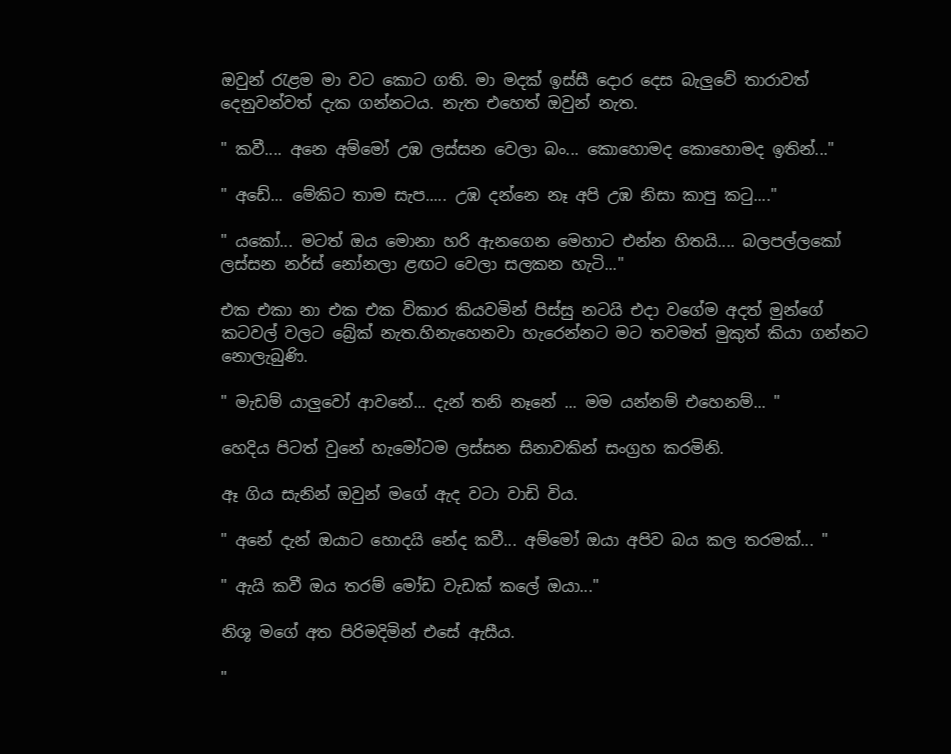ඔවුන් රැළම මා වට කොට ගති. මා මදක් ඉස්සී දොර දෙස බැලුවේ තාරාවත් දෙනුවන්වත් දැක ගන්නටය. නැත එහෙත් ඔවුන් නැත.

" කවී.... අනෙ අම්මෝ උඹ ලස්සන වෙලා බං... කොහොමද කොහොමද ඉතින්..."

" අඩේ... මේකිට තාම සැප..... උඹ දන්නෙ නෑ අපි උඹ නිසා කාපු කටු...."

" යකෝ... මටත් ඔය මොනා හරි ඇනගෙන මෙහාට එන්න හිතයි.... බලපල්ලකෝ ලස්සන නර්ස් නෝනලා ළඟට වෙලා සලකන හැටි..."

එක එකා නා එක එක විකාර කියවමින් පිස්සු නටයි එදා වගේම අදත් මුන්ගේ කටවල් වලට බ්‍රේක් නැත.හිනැහෙනවා හැරෙන්නට මට තවමත් මුකුත් කියා ගන්නට නොලැබුණි.

" මැඩම් යාලුවෝ ආවනේ... දැන් තනි නෑනේ ... මම යන්නම් එහෙනම්... "

හෙදිය පිටත් වුනේ හැමෝටම ලස්සන සිනාවකින් සංග්‍රහ කරමිනි.

ඈ ගිය සැනින් ඔවුන් මගේ ඇද වටා වාඩි විය.

" අනේ දැන් ඔයාට හොදයි නේද කවී... අම්මෝ ඔයා අපිව බය කල තරමක්... "

" ඇයි කවී ඔය තරම් මෝඩ වැඩක් කලේ ඔයා..."

නිශූ මගේ අත පිරිමදිමින් එසේ ඇසීය.

"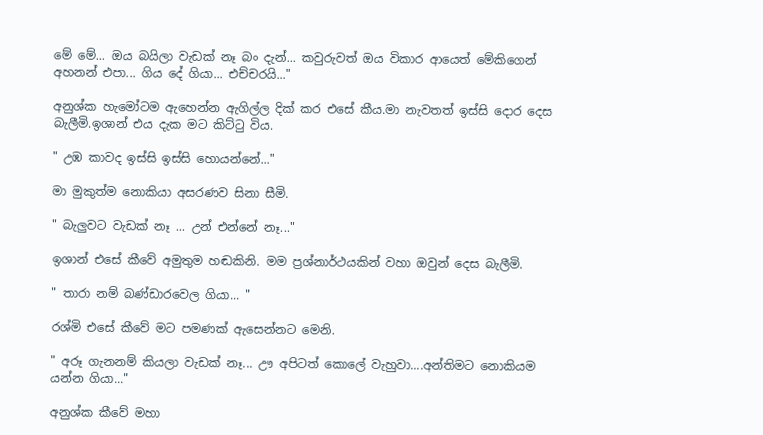මේ මේ... ඔය බයිලා වැඩක් නෑ බං දැන්... කවුරුවත් ඔය විකාර ආයෙත් මේකිගෙන් අහනන් එපා... ගිය දේ ගියා... එච්චරයි..."

අනුශ්ක හැමෝටම ඇහෙන්න ඇගිල්ල දික් කර එසේ කීය.මා නැවතත් ඉස්සි දොර දෙස බැලීමි.ඉශාන් එය දැක මට කිට්ටු විය.

" උඹ කාවද ඉස්සි ඉස්සි හොයන්නේ..."

මා මුකුත්ම නොකියා අසරණව සිනා සීමි.

" බැලුවට වැඩක් නෑ ... උන් එන්නේ නෑ..."

ඉශාන් එසේ කීවේ අමුතුම හඬකිනි. මම ප්‍රශ්නාර්ථයකින් වහා ඔවුන් දෙස බැලීමි.

" තාරා නම් බණ්ඩාරවෙල ගියා... "

රශ්මි එසේ කීවේ මට පමණක් ඇසෙන්නට මෙනි.

" අරූ ගැනනම් කියලා වැඩක් නෑ... ඌ අපිටත් කොලේ වැහුවා....අන්තිමට නොකියම යන්න ගියා..."

අනුශ්ක කීවේ මහා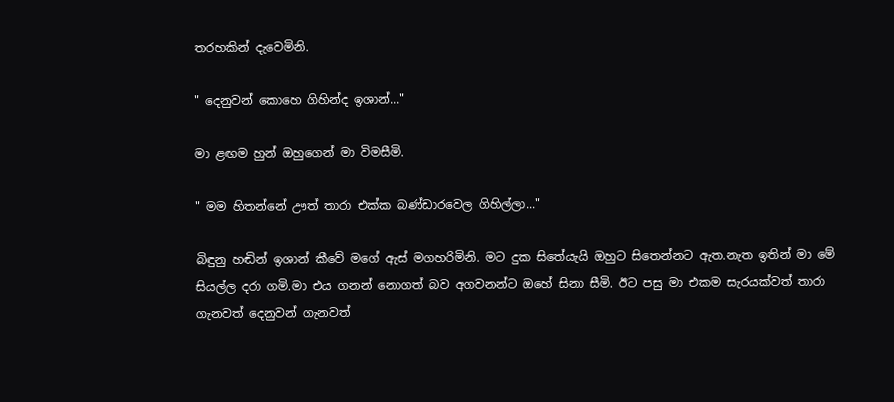තරහකින් දැවෙමිනි.

" දෙනුවන් කොහෙ ගිහින්ද ඉශාන්..."

මා ළඟම හුන් ඔහුගෙන් මා විමසීමි.

" මම හිතන්නේ ඌත් තාරා එක්ක බණ්ඩාරවෙල ගිහිල්ලා..."

බිඳුනු හඬින් ඉශාන් කීවේ මගේ ඇස් මගහරිමිනි. මට දුක සිතේයැයි ඔහුට සිතෙන්නට ඇත.නැත ඉතින් මා මේ සියල්ල දරා ගමි.මා එය ගනන් නොගත් බව අගවනන්ට ඔහේ සිනා සීමි. ඊට පසු මා එකම සැරයක්වත් තාරා ගැනවත් දෙනුවන් ගැනවත්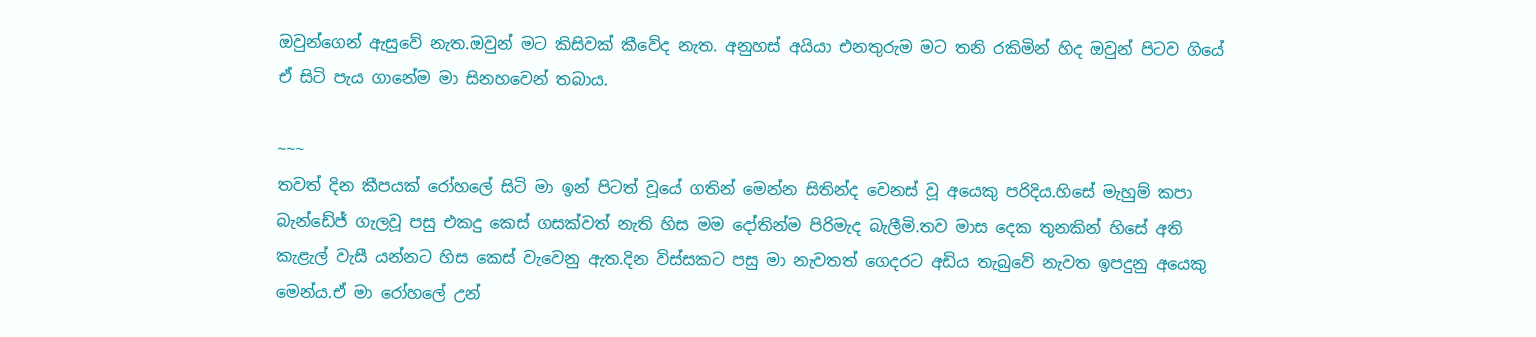ඔවුන්ගෙන් ඇසුවේ නැත.ඔවුන් මට කිසිවක් කීවේද නැත. අනුහස් අයියා එනතුරුම මට තනි රකිමින් හිද ඔවුන් පිටව ගියේ ඒ සිටි පැය ගානේම මා සිනහවෙන් තබාය.

~~~
තවත් දින කීපයක් රෝහලේ සිටි මා ඉන් පිටත් වූයේ ගතින් මෙන්න සිතින්ද වෙනස් වූ අයෙකු පරිදිය.හිසේ මැහුම් කපා බැන්ඩේජ් ගැලවූ පසු එකදු කෙස් ගසක්වත් නැති හිස මම දෝතින්ම පිරිමැද බැලීමි.තව මාස දෙක තුනකින් හිසේ අති කැළැල් වැසී යන්නට හිස කෙස් වැවෙනු ඇත.දින විස්සකට පසු මා නැවතත් ගෙදරට අඩිය තැබුවේ නැවත ඉපදුනු අයෙකු මෙන්ය.ඒ මා රෝහලේ උන්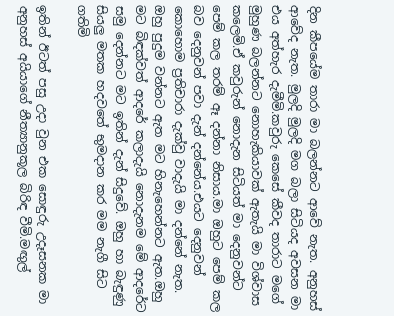දින කීපයේම තාරා මා බලන්නට ආවේ නැත. අනුහස් ආවේද නැත. මුලදි මුලදි මග බලා සිටියද අවසන මා එය අත්හැර දැමීමි.කවුරු කෙසේ කීවද තාරාට මගේ මුහුණ බලන්නට නොහැකියාවක් ඇතැයි මා විශ්වාස කලෙමි.ඒ කවුරුන් නොදැන සිටියත් මා දෙනුවන්ට පෙම් කල තරම් ඈ දන්නා නිසාය.මා ඔහුට පෙම් කල බව දෙනුවන් පවා දැන් දන්නේය.එයට දෙනුවන් කොහොම ප්‍රතිචාරා දැක්වු වාදැයි මා දන්නේ නැත. ඔහු පුදුම වන්නට ඇත මට හිනැහෙන්නට ඇත.ඔහු මට බිඳක්වත් ආදරේ කලාදැයි නොදැනම මේ ආදරේට සමු දෙන්නට මට ඉතින් දැන් සිදුවේ. ඔහු හා බැඳුණු සියලු මතක හදවතේ භුමදාන කර මම නැගී සිට ගතිමි

ඉතින් ඊටත් පසු උදා වුන එක සොඳුරු උදෑසනක මා අනුහස් අයියාගේ නීත්‍යානුකූල බිරිඳ වීමි.මඟුල්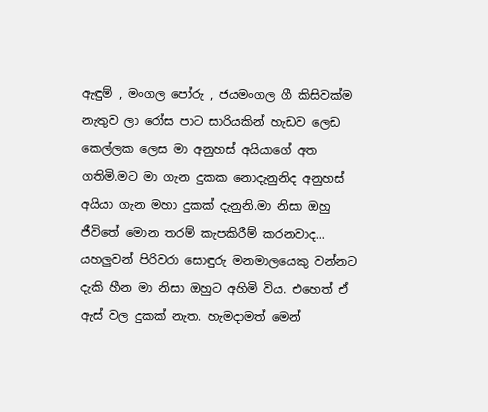ඇඳුම් , මංගල පෝරු , ජයමංගල ගී කිසිවක්ම නැතුව ලා රෝස පාට සාරියකින් හැඩව ලෙඩ කෙල්ලක ලෙස මා අනුහස් අයියාගේ අත ගතිමි.මට මා ගැන දුකක නොදැනුනිද අනුහස් අයියා ගැන මහා දුකක් දැනුනි.මා නිසා ඔහු ජීවිතේ මොන තරම් කැපකිරීම් කරනවාද... යහලුවන් පිරිවරා සොඳුරු මනමාලයෙකු වන්නට දැකි හීන මා නිසා ඔහුට අහිමි විය. එහෙත් ඒ ඇස් වල දුකක් නැත. හැමදාමත් මෙන්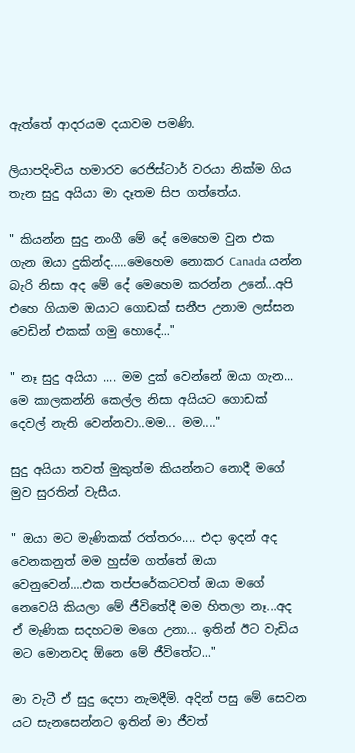ඇත්තේ ආදරයම දයාවම පමණි.

ලියාපදිංචිය හමාරව රෙජිස්ටාර් වරයා නික්ම ගිය තැන සුදු අයියා මා දෑතම සිප ගත්තේය.

" කියන්න සුදු නංගී මේ දේ මෙහෙම වුන එක ගැන ඔයා දුකින්ද.....මෙහෙම නොකර Canada යන්න බැරි නිසා අද මේ දේ මෙහෙම කරන්න උනේ...අපි එහෙ ගියාම ඔයාට ගොඩක් සනීප උනාම ලස්සන වෙඩින් එකක් ගමු හොදේ..."

" නෑ සුදු අයියා .... මම දුක් වෙන්නේ ඔයා ගැන... මෙ කාලකන්නි කෙල්ල නිසා අයියට ගොඩක් දෙවල් නැති වෙන්නවා..මම... මම...."

සුදු අයියා තවත් මුකුත්ම කියන්නට නොදී මගේ මුව සුරතින් වැසීය.

" ඔයා මට මැණිකක් රත්තරං.... එදා ඉදන් අද වෙනකනුත් මම හුස්ම ගත්තේ ඔයා වෙනුවෙන්....එක තප්පරේකටවත් ඔයා මගේ නෙවෙයි කියලා මේ ජීවිතේදී මම හිතලා නෑ...අද ඒ මැණික සදහටම මගෙ උනා... ඉතින් ඊට වැඩිය මට මොනවද ඕනෙ මේ ජීවිතේට..."

මා වැටී ඒ සුදු දෙපා නැමදීමි. අදින් පසු මේ සෙවන යට සැනසෙන්නට ඉතින් මා ජීවත්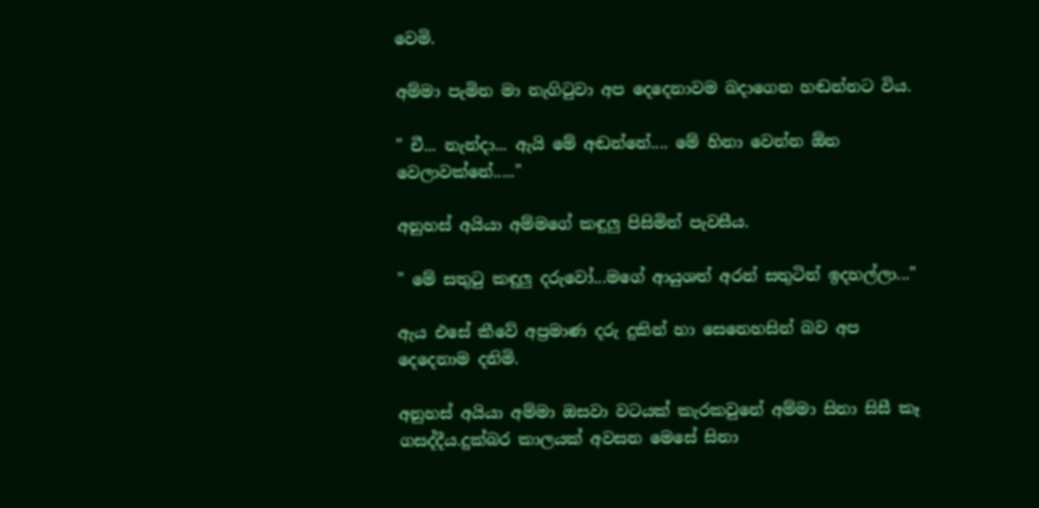වෙමි.

අම්මා පැමින මා නැගිටුවා අප දෙදෙනාවම බදාගෙන හඬන්නට විය.

" චී... නැන්දා... ඇයි මේ අඬන්නේ.... මේ හිනා වෙන්න ඕන වෙලාවක්නේ....."

අනුහස් අයියා අම්මගේ කඳුලු පිසිමින් පැවසීය.

" මේ සතුටු කඳුලු දරුවෝ...මගේ ආයුශත් අරන් සතුටින් ඉදහල්ලා..."

ඇය එසේ කීවේ අප්‍රමාණ දරු දුකින් හා සෙනෙහසින් බව අප දෙදෙනාම දනිමි.

අනුහස් අයියා අම්මා ඔසවා වටයක් කැරකවුනේ අම්මා සිනා සිසී කෑ ගසද්දීය.දුක්බර කාලයක් අවසන මෙසේ සිනා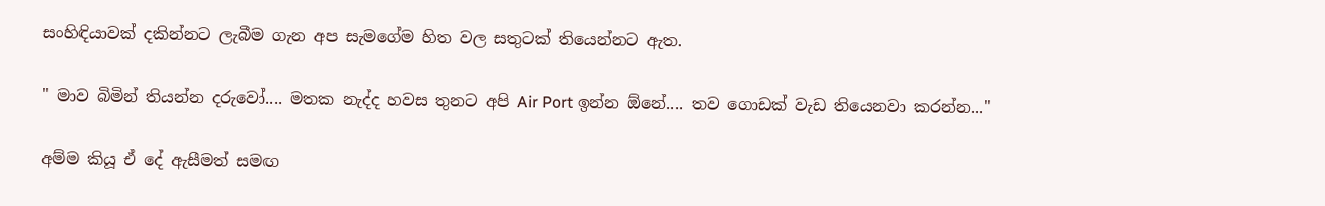සංහිඳියාවක් දකින්නට ලැබීම ගැන අප සැමගේම හිත වල සතුටක් තියෙන්නට ඇත.

" මාව බිමින් තියන්න දරුවෝ.... මතක නැද්ද හවස තුනට අපි Air Port ඉන්න ඕනේ.... තව ගොඩක් වැඩ තියෙනවා කරන්න..."

අම්ම කියූ ඒ දේ ඇසීමත් සමඟ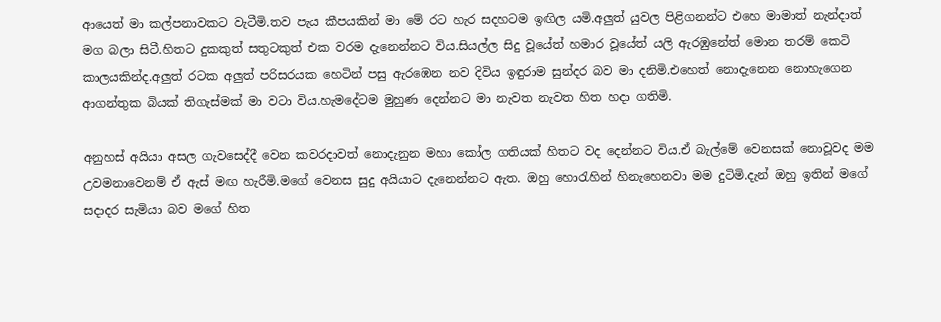ආයෙත් මා කල්පනාවකට වැටීමි.තව පැය කීපයකින් මා මේ රට හැර සදහටම ඉඟිල යමි.අලුත් යුවල පිළිගනන්ට එහෙ මාමාත් නැන්දාත් මග බලා සිටී.හිතට දුකකුත් සතුටකුත් එක වරම දැනෙන්නට විය.සියල්ල සිදු වූයේත් හමාර වූයේත් යලි ඇරඹුනේත් මොන තරම් කෙටි කාලයකින්ද.අලුත් රටක අලුත් පරිසරයක හෙටින් පසු ඇරඹෙන නව දිවිය ඉඳුරාම සුන්දර බව මා දනිමි.එහෙත් නොදැනෙන නොහැගෙන ආගන්තුක බියක් තිගැස්මක් මා වටා විය.හැමදේටම මුහුණ දෙන්නට මා නැවත නැවත හිත හදා ගතිමි.

අනුහස් අයියා අසල ගැවසෙද්දී වෙන කවරදාවත් නොදැනුන මහා කෝල ගතියක් හිතට වද දෙන්නට විය.ඒ බැල්මේ වෙනසක් නොවූවද මම උවමනාවෙනම් ඒ ඇස් මඟ හැරීමි.මගේ වෙනස සුදු අයියාට දැනෙන්නට ඇත. ඔහු හොරැහින් හිනැහෙනවා මම දුටිමි.දැන් ඔහු ඉතින් මගේ සදාදර සැමියා බව මගේ හිත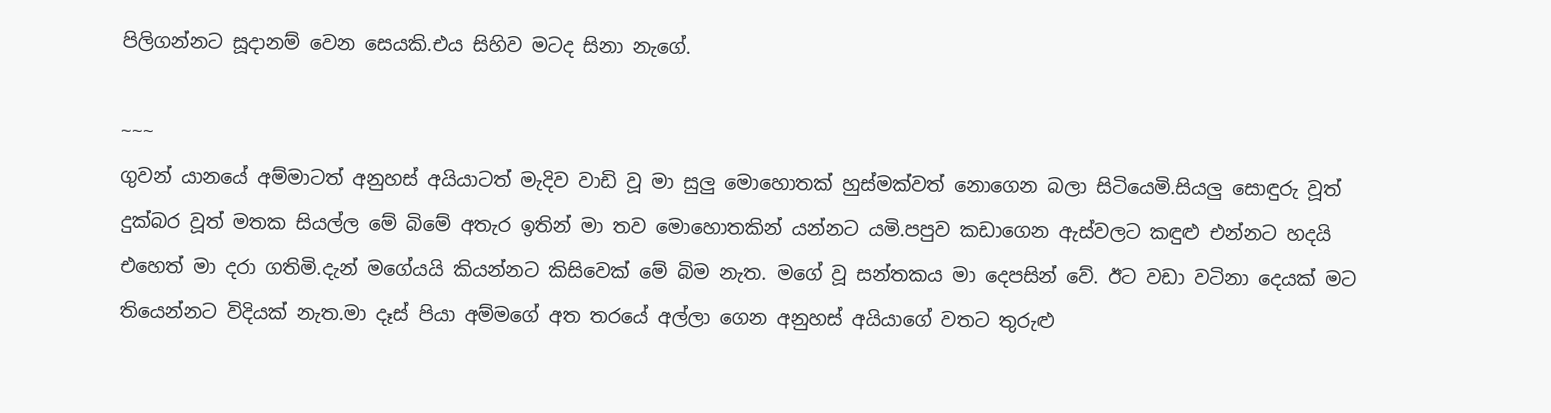පිලිගන්නට සූදානම් වෙන සෙයකි.එය සිහිව මටද සිනා නැගේ.

~~~
ගුවන් යානයේ අම්මාටත් අනුහස් අයියාටත් මැදිව වාඩි වූ මා සුලු මොහොතක් හුස්මක්වත් නොගෙන බලා සිටියෙමි.සියලු සොඳුරු වූත් දුක්බර වූත් මතක සියල්ල මේ බිමේ අතැර ඉතින් මා තව මොහොතකින් යන්නට යමි.පපුව කඩාගෙන ඇස්වලට කඳුළු එන්නට හදයි එහෙත් මා දරා ගතිමි.දැන් මගේයයි කියන්නට කිසිවෙක් මේ බිම නැත. මගේ වූ සන්තකය මා දෙපසින් වේ. ඊට වඩා වටිනා දෙයක් මට තියෙන්නට විදියක් නැත.මා දෑස් පියා අම්මගේ අත තරයේ අල්ලා ගෙන අනුහස් අයියාගේ වතට තුරුළු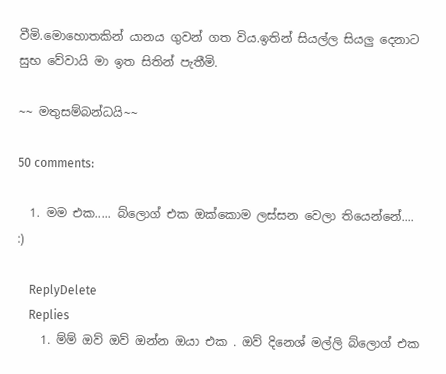වීමි.මොහොතකින් යානය ගුවන් ගත විය.ඉතින් සියල්ල සියලු දෙනාට සුභ වේවායි මා ඉත සිතින් පැතීමි.

~~ මතුසම්බන්ධයි~~

50 comments:

  1. මම එක..... බ්ලොග් එක ඔක්කොම ලස්සන වෙලා තියෙන්නේ.... :)

    ReplyDelete
    Replies
    1. ම්ම් ඔව් ඔව් ඔන්න ඔයා එක . ඔව් දිනෙශ් මල්ලි බ්ලොග් එක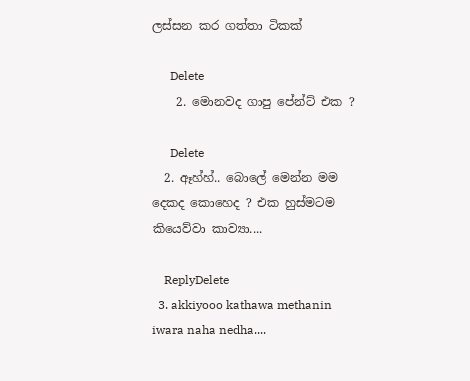ලස්සන කර ගත්තා ටිකක්

      Delete
    2. මොනවද ගාපු පේන්ට් එක ?

      Delete
  2. ඈහ්හ්.. බොලේ මෙන්න මම දෙකද කොහෙද ? එක හුස්මටම කියෙව්වා කාව්‍යා....

    ReplyDelete
  3. akkiyooo kathawa methanin iwara naha nedha....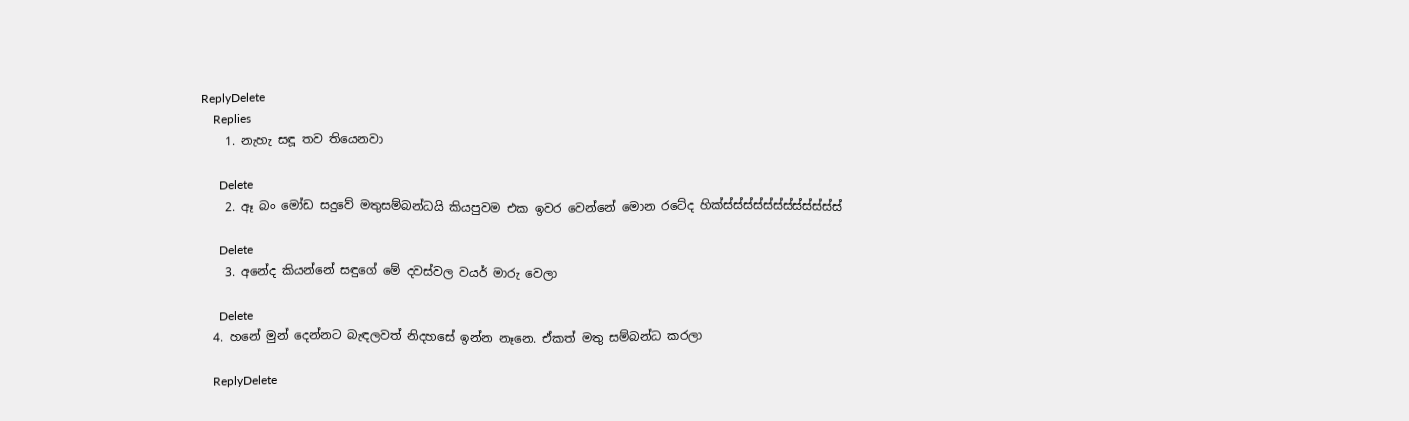ReplyDelete
    Replies
    1. නැහැ සඳූ තව තියෙනවා

      Delete
    2. ඈ බං මෝඩ සදුවේ මතුසම්බන්ධයි කියපුවම එක ඉවර වෙන්නේ මොන රටේද හික්ස්ස්ස්ස්ස්ස්ස්ස්ස්ස්ස්ස්

      Delete
    3. අනේද කියන්නේ සඳුගේ මේ දවස්වල වයර් මාරු වෙලා

      Delete
  4. හනේ මුන් දෙන්නට බැඳලවත් නිදහසේ ඉන්න නෑනෙ. ඒකත් මතු සම්බන්ධ කරලා

    ReplyDelete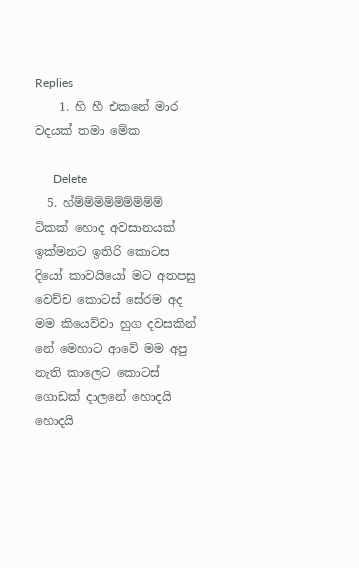Replies
    1. හි හී එකනේ මාර වදයක් තමා මේක

      Delete
  5. හ්ම්ම්ම්ම්ම්ම්ම්ම්ම් ටිකක් හොද අවසානයක් ඉක්මනට ඉතිරි කොටස දියෝ කාවයියෝ මට අතපසු වෙච්ච කොටස් සේරම අද මම කියෙව්වා හුග දවසකින් නේ මෙහාට ආවේ මම අපු නැති කාලෙට කොටස් ගොඩක් දාලනේ හොදයි හොදයි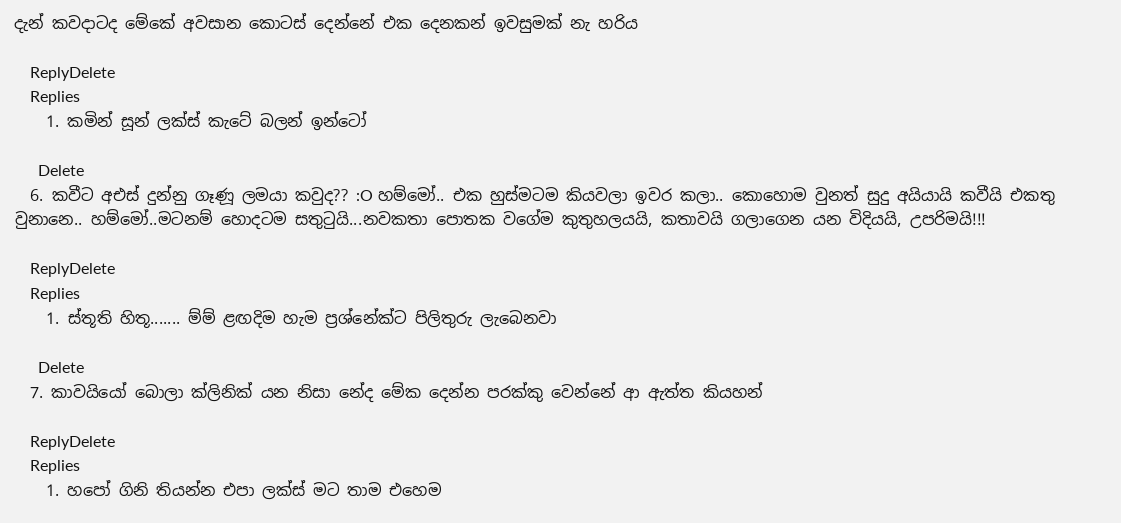දැන් කවදාටද මේකේ අවසාන කොටස් දෙන්නේ එක දෙනකන් ඉවසුමක්‌ නැ හරිය

    ReplyDelete
    Replies
    1. කමින් සූන් ලක්ස් කැටේ බලන් ඉන්ටෝ

      Delete
  6. කවීට අඑස් දුන්නු ගෑණූ ලමයා කවුද?? :O හම්මෝ.. එක හුස්මටම කියවලා ඉවර කලා.. කොහොම වුනත් සුදු අයියායි කවීයි එකතු වුනානෙ.. හම්මෝ..මටනම් හොදටම සතුටුයි...නවකතා පොතක වගේම කුතුහලයයි, කතාවයි ගලාගෙන යන විදියයි, උපරිමයි!!!

    ReplyDelete
    Replies
    1. ස්තූති හිතූ....... ම්ම් ළඟදිම හැම ප්‍රශ්නේක්ට පිලිතුරු ලැබෙනවා

      Delete
  7. කාවයියෝ බොලා ක්ලිනික් යන නිසා නේද මේක දෙන්න පරක්කු වෙන්නේ ආ ඇත්ත කියහන්

    ReplyDelete
    Replies
    1. හපෝ ගිනි තියන්න එපා ලක්ස් මට තාම එහෙම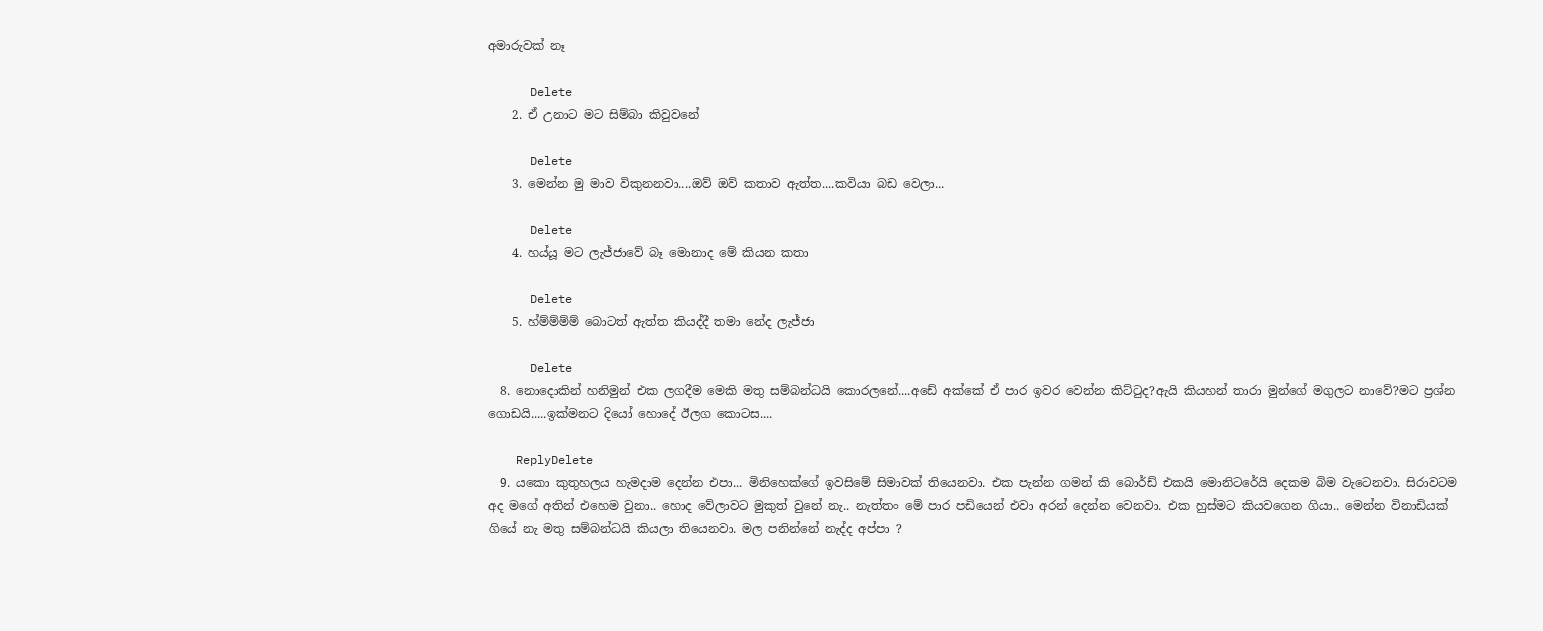අමාරුවක් නෑ

      Delete
    2. ඒ උනාට මට සිම්බා කිවුවනේ

      Delete
    3. මෙන්න මු මාව විකුනනවා....ඔව් ඔව් කතාව ඇත්ත....කවියා බඩ වෙලා...

      Delete
    4. හය්යූ මට ලැජ්ජාවේ බෑ මොනාද මේ කියන කතා

      Delete
    5. හ්ම්ම්ම්ම් බොටත් ඇත්ත කියද්දී තමා නේද ලැජ්ජා

      Delete
  8. නොදොකින් හනිමුන් එක ලගදීම මෙකි මතු සම්බන්ධයි කොරලනේ....අඩේ අක්කේ ඒ පාර ඉවර වෙන්න කිට්ටුද?ඇයි කියහන් තාරා මුන්ගේ මගුලට නාවේ?මට ප්‍රශ්න ගොඩයි.....ඉක්මනට දියෝ හොදේ ඊලග කොටස....

    ReplyDelete
  9. යකො කුතුහලය හැමදාම දෙන්න එපා... මිනිහෙක්ගේ ඉවසිමේ සිමාවක් තියෙනවා. එක පැන්න ගමන් කි බොර්ඩ් එකයි මොනිටරේයි දෙකම බිම වැටෙනවා. සිරාවටම අද මගේ අතින් එහෙම වුනා.. හොද වේලාවට මුකුත් වුනේ නැ.. නැත්තං මේ පාර පඩියෙන් එවා අරන් දෙන්න වෙනවා. එක හුස්මට කියවගෙන ගියා.. මෙන්න විනාඩියක් ගියේ නැ මතු සම්බන්ධයි කියලා තියෙනවා. මල පනින්නේ නැද්ද අප්පා ?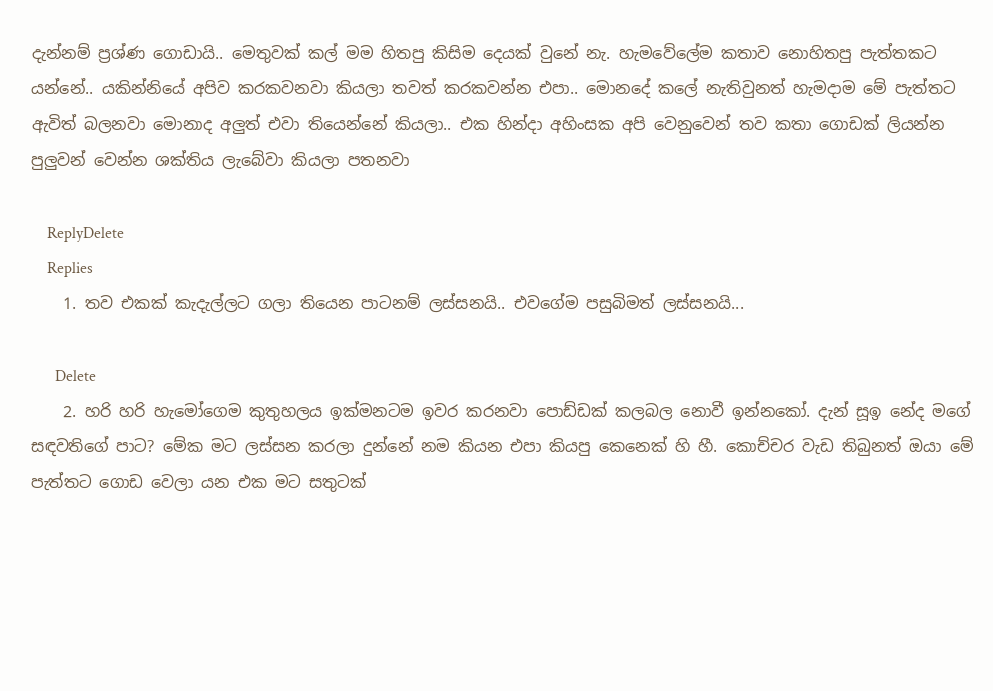දැන්නම් ප්‍රශ්ණ ගොඩායි.. මෙතුවක් කල් මම හිතපු කිසිම දෙයක් වුනේ නැ. හැමවේලේම කතාව නොහිතපු පැත්තකට යන්නේ.. යකින්නියේ අපිව කරකවනවා කියලා තවත් කරකවන්න එපා.. මොනදේ කලේ නැතිවුනත් හැමදාම මේ පැත්තට ඇවිත් බලනවා මොනාද අලුත් එවා තියෙන්නේ කියලා.. එක හින්දා අහිංසක අපි වෙනුවෙන් තව කතා ගොඩක් ලියන්න පුලුවන් වෙන්න ශක්තිය ලැබේවා කියලා පතනවා

    ReplyDelete
    Replies
    1. තව එකක් කැදැල්ලට ගලා තියෙන පාටනම් ලස්සනයි.. එවගේම පසුබිමත් ලස්සනයි...

      Delete
    2. හරි හරි හැමෝගෙම කුතුහලය ඉක්මනටම ඉවර කරනවා පොඩ්ඩක් කලබල නොවී ඉන්නකෝ. දැන් සූඉ නේද මගේ සඳවතිගේ පාට? මේක මට ලස්සන කරලා දුන්නේ නම කියන එපා කියපු කෙනෙක් හි හී. කොච්චර වැඩ තිබුනත් ඔයා මේ පැත්තට ගොඩ වෙලා යන එක මට සතුටක්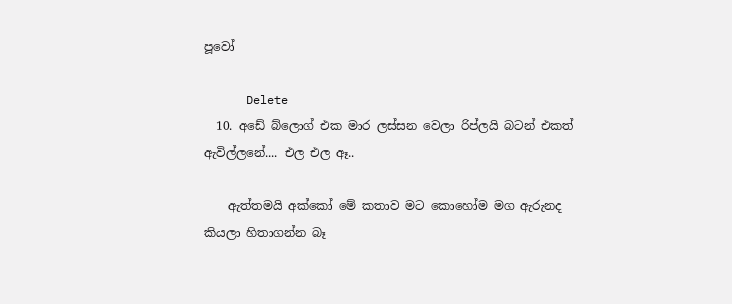පූවෝ

      Delete
  10. අඩේ බ්ලොග් එක මාර ලස්සන වෙලා රිප්ලයි බටන් එකත් ඇවිල්ලනේ.... එල එල ඈ..

    ඇත්තමයි අක්කෝ මේ කතාව මට කොහෝම මග ඇරුනද කියලා හිතාගන්න බෑ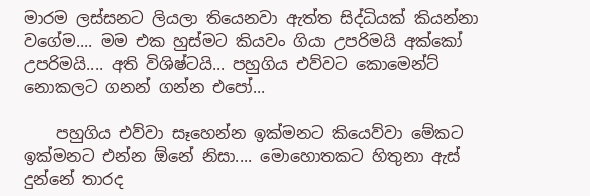මාරම ලස්සනට ලියලා තියෙනවා ඇත්ත සිද්ධියක් කියන්නා වගේම.... මම එක හුස්මට කියවං ගියා උපරිමයි අක්කෝ උපරිමයි.... අති විශිෂ්ටයි... පහුගිය එව්වට කොමෙන්ට් නොකලට ගනන් ගන්න එපෝ...

    පහුගිය එව්වා සෑහෙන්න ඉක්මනට කියෙව්වා මේකට ඉක්මනට එන්න ඕනේ නිසා.... මොහොතකට හිතුනා ඇස් දුන්නේ තාරද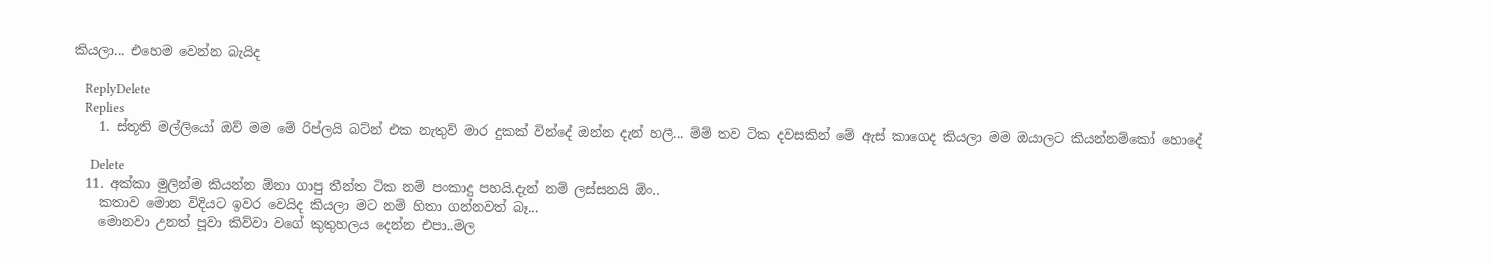කියලා... එහෙම වෙන්න බැයිද

    ReplyDelete
    Replies
    1. ස්තූති මල්ලියෝ ඔව් මම මේ රිප්ලයි බට්න් එක නැතුව් මාර දුකක් වින්දේ ඔන්න දැන් හලී... ම්ම් තව ටික දවසකින් මේ ඇස් කාගෙද කියලා මම ඔයාලට කියන්නම්කෝ හොදේ

      Delete
  11. අක්කා මුලින්ම කියන්න ඕනා ගාපු තීන්ත ටික නම් පංකාදු පහයි.දැන් නම් ලස්සනයි ඕං..
    කතාව මොන විදියට ඉවර වෙයිද කියලා මට නම් හිතා ගන්නවත් බෑ...
    මොනවා උනත් පූවා කිව්වා වගේ කුතුහලය දෙන්න එපා..මල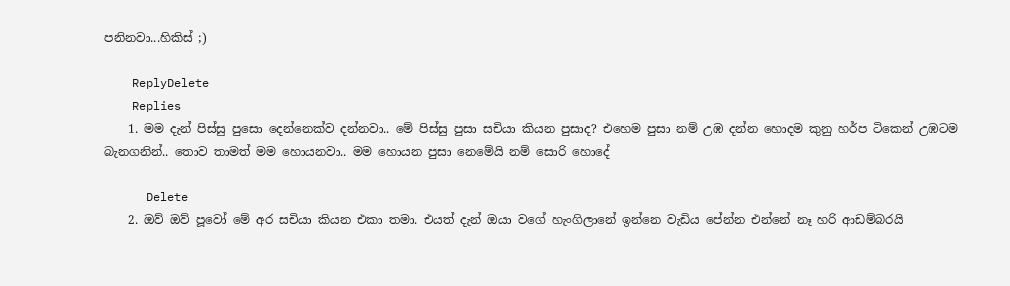පනිනවා...හිකිස් ;)

    ReplyDelete
    Replies
    1. මම දැන් පිස්සු පුසො දෙන්නෙක්ව දන්නවා.. මේ පිස්සු පුසා සචියා කියන පුසාද? එහෙම පුසා නම් උඹ දන්න හොදම කුනු හර්ප ටිකෙන් උඹටම බැනගනින්.. තොව තාමත් මම හොයනවා.. මම හොයන පුසා නෙමේයි නම් සොරි හොදේ

      Delete
    2. ඔව් ඔව් පූවෝ මේ අර සචියා කියන එකා තමා. එයත් දැන් ඔයා වගේ හැංගිලානේ ඉන්නෙ වැඩිය පේන්න එන්නේ නෑ හරි ආඩම්බරයි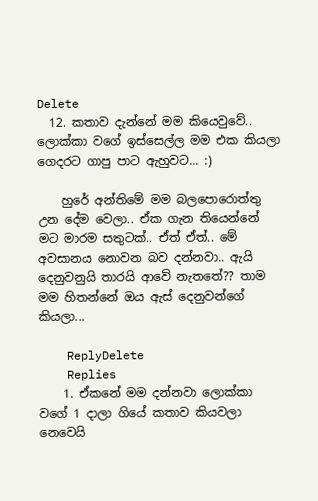Delete
  12. කතාව දැන්නේ මම කියෙවුවේ.. ලොක්කා වගේ ඉස්සෙල්ල මම එක කියලා ගෙදරට ගාපු පාට ඇහුවට... :)

    හුරේ අන්තිමේ මම බලපොරොත්තු උන දේම වෙලා.. ඒක ගැන තියෙන්නේ මට මාරම සතුටක්.. ඒත් ඒත්.. මේ අවසානය නොවන බව දන්නවා.. ඇයි දෙනුවනුයි තාරයි ආවේ නැතතේ?? තාම මම හිතන්නේ ඔය ඇස් දෙනුවන්ගේ කියලා...

    ReplyDelete
    Replies
    1. ඒකනේ මම දන්නවා ලොක්කා වගේ 1 දාලා ගියේ කතාව කියවලා නෙවෙයි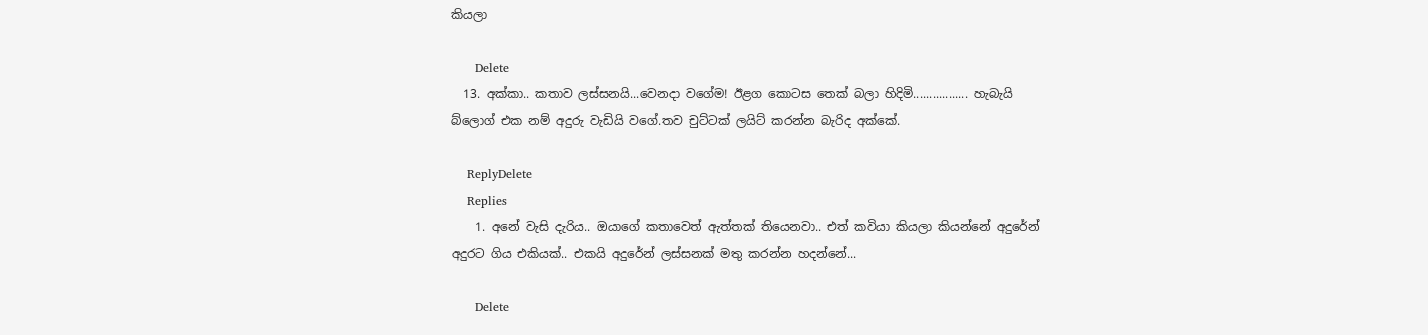කියලා

      Delete
  13. අක්කා.. කතාව ලස්සනයි...වෙනදා වගේම! ඊළග කොටස තෙක් බලා හිදිමි................. හැබැයි බ්ලොග් එක නම් අදුරු වැඩියි වගේ.තව චුට්ටක් ලයිට් කරන්න බැරිද අක්කේ.

    ReplyDelete
    Replies
    1. අනේ වැසි දැරිය.. ඔයාගේ කතාවෙත් ඇත්තක් තියෙනවා.. එත් කවියා කියලා කියන්නේ අදුරේන් අදුරට ගිය එකියක්.. එකයි අදුරේන් ලස්සනක් මතු කරන්න හදන්නේ...

      Delete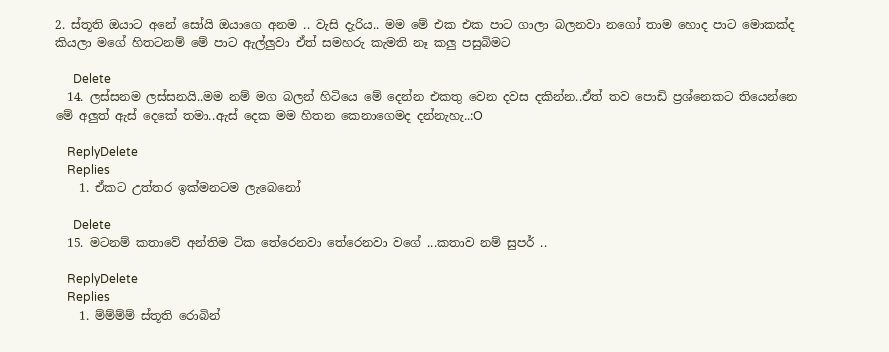2. ස්තූති ඔයාට අනේ සෝයි ඔයාගෙ අනම .. වැසි දැරිය.. මම මේ එක එක පාට ගාලා බලනවා නගෝ තාම හොද පාට මොකක්ද කියලා මගේ හිතටනම් මේ පාට ඇල්ලුවා ඒත් සමහරු කැමති නෑ කලු පසුබිමට

      Delete
  14. ලස්සනම ලස්සනයි..මම නම් මග බලන් හිටියෙ මේ දෙන්න එකතු වෙන දවස දකින්න..ඒත් තව පොඩි ප්‍රශ්නෙකට තියෙන්නෙ මේ අලුත් ඇස් දෙකේ තමා..ඇස් දෙක මම හිතන කෙනාගෙමද දන්නැහැ..:O

    ReplyDelete
    Replies
    1. ඒකට උත්තර ඉක්මනටම ලැබෙනෝ

      Delete
  15. මටනම් කතාවේ අන්තිම ටික තේරෙනවා තේරෙනවා වගේ ...කතාව නම් සුපර් ..

    ReplyDelete
    Replies
    1. ම්ම්ම්ම් ස්තූති රොබින්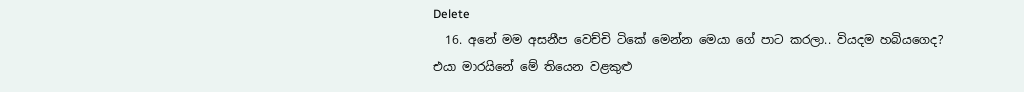Delete
  16. අනේ මම අසනීප වෙච්චි ටිකේ මෙන්න මෙයා ගේ පාට කරලා.. වියදම හබියගෙද? එයා මාරයිනේ මේ තියෙන වළකුළු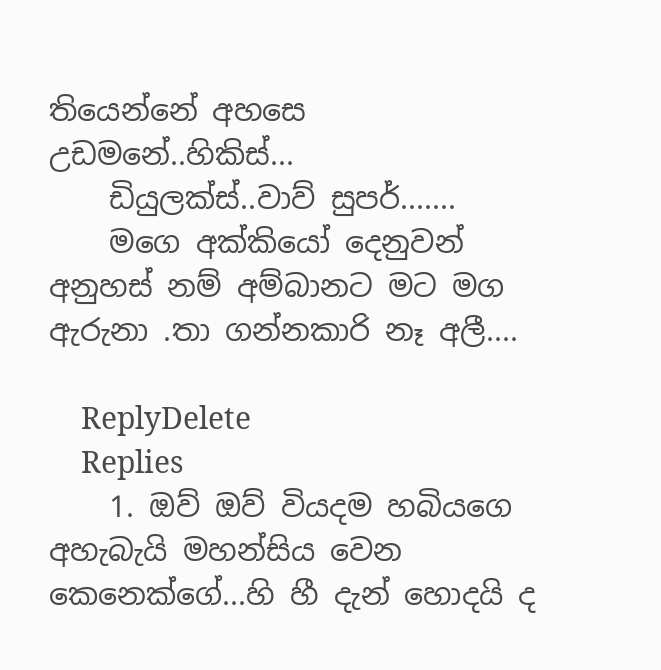තියෙන්නේ අහසෙ උඩමනේ..හිකිස්...
    ඩියුලක්ස්..වාව් සුපර්.......
    මගෙ අක්කියෝ දෙනුවන් අනුහස් නම් අම්බානට මට මග ඇරුනා .තා ගන්නකාරි නෑ අලී....

    ReplyDelete
    Replies
    1. ඔව් ඔව් වියදම හබියගෙ අහැබැයි මහන්සිය වෙන කෙනෙක්ගේ...හි හී දැන් හොදයි ද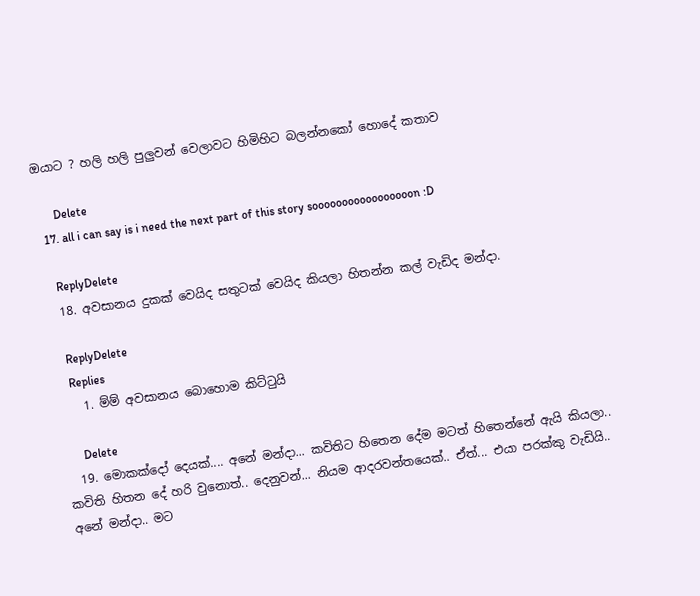ඔයාට ? හලි හලි පුලුවන් වෙලාවට හිමිහිට බලන්නකෝ හොදේ කතාව

      Delete
  17. all i can say is i need the next part of this story sooooooooooooooooon :D

    ReplyDelete
  18. අවසානය දුකක් වෙයිද සතුටක් වෙයිද කියලා හිතන්න කල් වැඩිද මන්දා.

    ReplyDelete
    Replies
    1. ම්ම් අවසානය බොහොම කිට්ටුයි

      Delete
  19. මොකක්දෝ දෙයක්.... අනේ මන්දා... කවිතිට හිතෙන දේම මටත් හිතෙන්නේ ඇයි කියලා.. කවිති හිතන දේ හරි වුනොත්.. දෙනුවන්... නියම ආදරවන්තයෙක්.. ඒත්... එයා පරක්කු වැඩියි.. අනේ මන්දා.. මට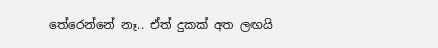තේරෙන්නේ නෑ.. ඒත් දුකක් අත ලඟයි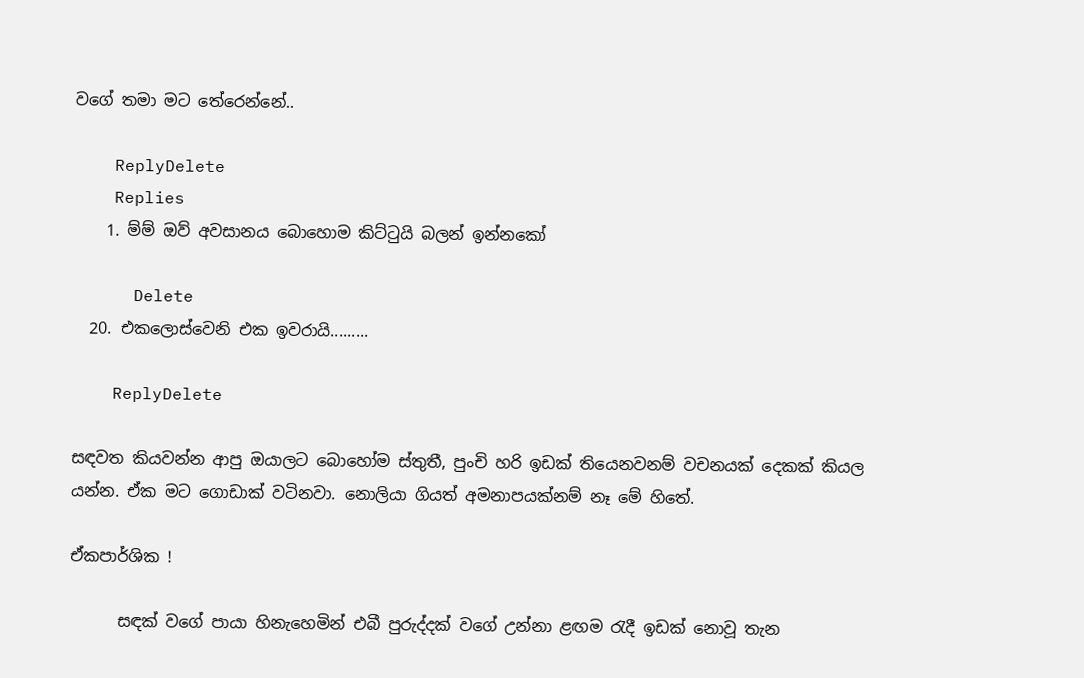වගේ තමා මට තේරෙන්නේ..

    ReplyDelete
    Replies
    1. ම්ම් ඔව් අවසානය බොහොම කිට්ටුයි බලන් ඉන්නකෝ

      Delete
  20. එකලොස්වෙනි එක ඉවරායි.........

    ReplyDelete

සඳවත කියවන්න ආපු ඔයාලට බොහෝම ස්තුතී, පුංචි හරි ඉඩක් තියෙනවනම් වචනයක් දෙකක් කියල යන්න. ඒක මට ගොඩාක් වටිනවා. නොලියා ගියත් අමනාපයක්නම් නෑ මේ හිතේ.

ඒකපාර්ශික !

      සඳක් වගේ පායා හිනැහෙමින් එබී පුරුද්දක් වගේ උන්නා ළඟම රැදී ඉඩක් නොවූ තැන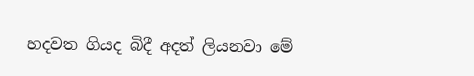හදවත ගියද බිදී අදත් ලියනවා මේ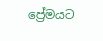ප්‍රේමයට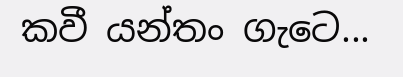කවී යන්තං ගැටෙ...